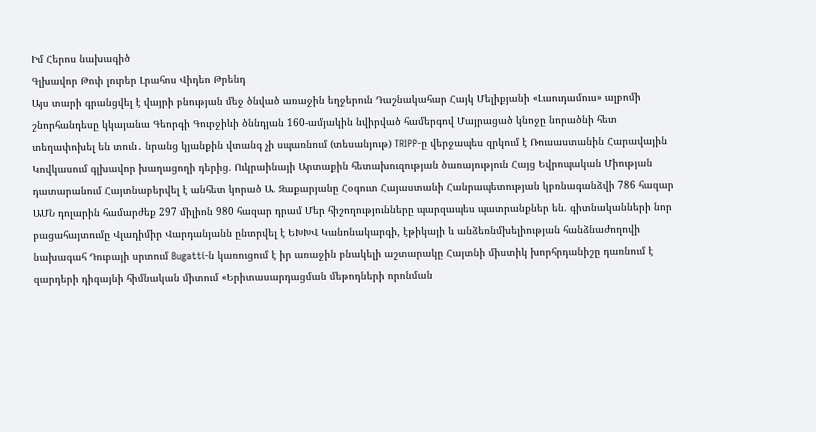Իմ Հերոս նախագիծ
Գլխավոր Թոփ լուրեր Լրահոս Վիդեո Թրենդ
Այս տարի գրանցվել է վայրի բնության մեջ ծնված առաջին եղջերուն Դաշնակահար Հայկ Մելիքյանի «Լաուդամուս» ալբոմի շնորհանդեսը կկայանա Գեորգի Գուրջիևի ծննդյան 160-ամյակին նվիրված համերգով Մայրացած կնոջը նորածնի հետ տեղափոխել են տուն․ նրանց կյանքին վտանգ չի սպառնում (տեսանյութ) TRIPP-ը վերջապես զրկում է Ռուսաստանին Հարավային Կովկասում գլխավոր խաղացողի դերից. Ուկրաինայի Արտաքին հետախուզության ծառայություն Հայց Եվրոպական Միության դատարանում Հայտնաբերվել է անհետ կորած Ա. Զաքարյանը Հօգուտ Հայաստանի Հանրապետության կբռնագանձվի 786 հազար ԱՄՆ դոլարին համարժեք 297 միլիոն 980 հազար դրամ Մեր հիշողությունները պարզապես պատրանքներ են. գիտնականների նոր բացահայտումը Վլադիմիր Վարդանյանն ընտրվել է ԵԽԽՎ Կանոնակարգի, էթիկայի և անձեռնմխելիության հանձնաժողովի նախագահ Դուբայի սրտում Bugatti-ն կառուցում է իր առաջին բնակելի աշտարակը Հայտնի միստիկ խորհրդանիշը դառնում է զարդերի դիզայնի հիմնական միտում «Երիտասարդացման մեթոդների որոնման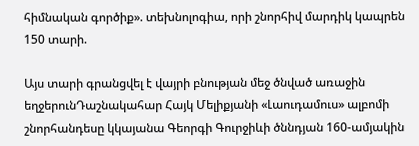հիմնական գործիք». տեխնոլոգիա, որի շնորհիվ մարդիկ կապրեն 150 տարի.

Այս տարի գրանցվել է վայրի բնության մեջ ծնված առաջին եղջերունԴաշնակահար Հայկ Մելիքյանի «Լաուդամուս» ալբոմի շնորհանդեսը կկայանա Գեորգի Գուրջիևի ծննդյան 160-ամյակին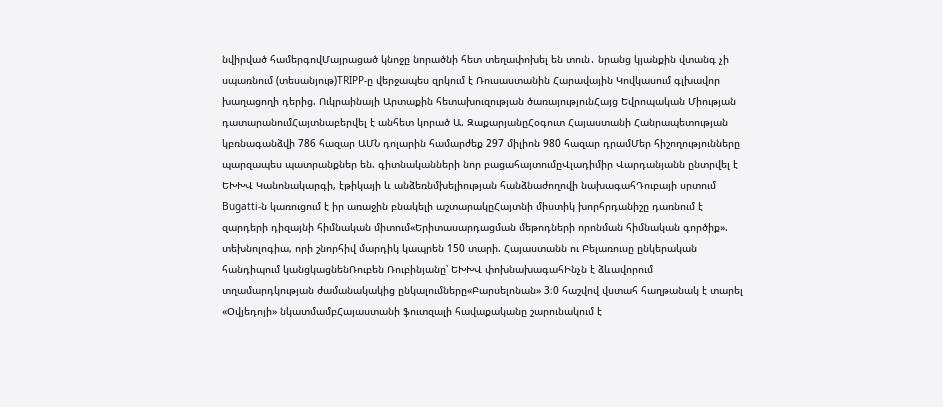նվիրված համերգովՄայրացած կնոջը նորածնի հետ տեղափոխել են տուն․ նրանց կյանքին վտանգ չի սպառնում (տեսանյութ)TRIPP-ը վերջապես զրկում է Ռուսաստանին Հարավային Կովկասում գլխավոր խաղացողի դերից. Ուկրաինայի Արտաքին հետախուզության ծառայությունՀայց Եվրոպական Միության դատարանումՀայտնաբերվել է անհետ կորած Ա. ԶաքարյանըՀօգուտ Հայաստանի Հանրապետության կբռնագանձվի 786 հազար ԱՄՆ դոլարին համարժեք 297 միլիոն 980 հազար դրամՄեր հիշողությունները պարզապես պատրանքներ են. գիտնականների նոր բացահայտումըՎլադիմիր Վարդանյանն ընտրվել է ԵԽԽՎ Կանոնակարգի, էթիկայի և անձեռնմխելիության հանձնաժողովի նախագահԴուբայի սրտում Bugatti-ն կառուցում է իր առաջին բնակելի աշտարակըՀայտնի միստիկ խորհրդանիշը դառնում է զարդերի դիզայնի հիմնական միտում«Երիտասարդացման մեթոդների որոնման հիմնական գործիք». տեխնոլոգիա, որի շնորհիվ մարդիկ կապրեն 150 տարի. Հայաստանն ու Բելառուսը ընկերական հանդիպում կանցկացնենՌուբեն Ռուբինյանը՝ ԵԽԽՎ փոխնախագահԻնչն է ձևավորում տղամարդկության ժամանակակից ընկալումները«Բարսելոնան» 3։0 հաշվով վստահ հաղթանակ է տարել «Օվյեդոյի» նկատմամբՀայաստանի ֆուտզալի հավաքականը շարունակում է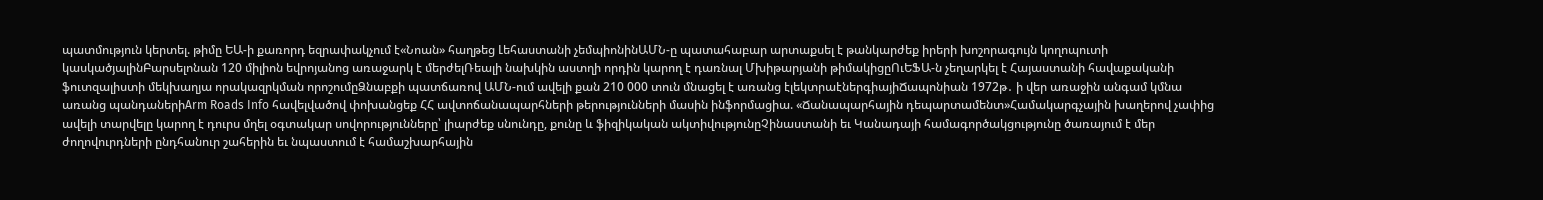պատմություն կերտել. թիմը ԵԱ-ի քառորդ եզրափակչում է«Նոան» հաղթեց Լեհաստանի չեմպիոնինԱՄՆ-ը պատահաբար արտաքսել է թանկարժեք իրերի խոշորագույն կողոպուտի կասկածյալինԲարսելոնան 120 միլիոն եվրոյանոց առաջարկ է մերժելՌեալի նախկին աստղի որդին կարող է դառնալ Մխիթարյանի թիմակիցըՈւԵՖԱ-ն չեղարկել է Հայաստանի հավաքականի ֆուտզալիստի մեկխաղյա որակազրկման որոշումըՁնաբքի պատճառով ԱՄՆ-ում ավելի քան 210 000 տուն մնացել է առանց էլեկտրաէներգիայիՃապոնիան 1972թ․ ի վեր առաջին անգամ կմնա առանց պանդաներիArm Roads Info հավելվածով փոխանցեք ՀՀ ավտոճանապարհների թերությունների մասին ինֆորմացիա. «Ճանապարհային դեպարտամենտ»Համակարգչային խաղերով չափից ավելի տարվելը կարող է դուրս մղել օգտակար սովորությունները՝ լիարժեք սնունդը, քունը և ֆիզիկական ակտիվությունըՉինաստանի եւ Կանադայի համագործակցությունը ծառայում է մեր ժողովուրդների ընդհանուր շահերին եւ նպաստում է համաշխարհային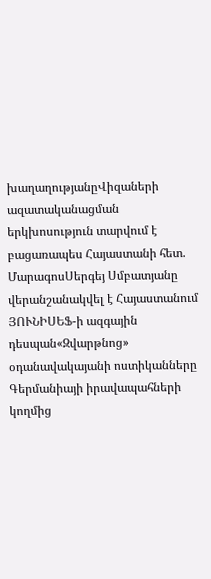խաղաղությանըՎիզաների ազատականացման երկխոսություն տարվում է բացառապես Հայաստանի հետ. ՄարագոսՍերգեյ Սմբատյանը վերանշանակվել է Հայաստանում ՅՈՒՆԻՍԵՖ-ի ազգային դեսպան«Զվարթնոց» օդանավակայանի ոստիկանները Գերմանիայի իրավապահների կողմից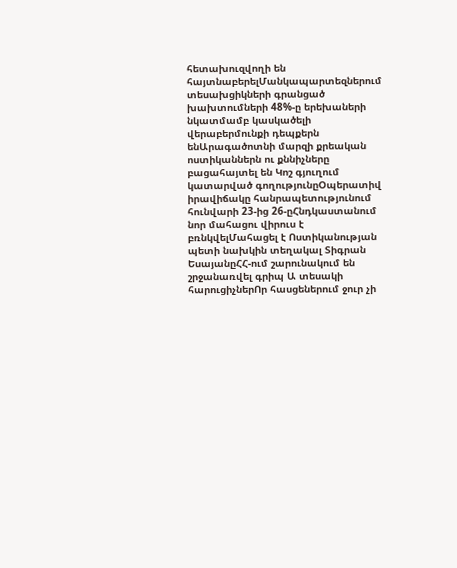հետախուզվողի են հայտնաբերելՄանկապարտեզներում տեսախցիկների գրանցած խախտումների 48%-ը երեխաների նկատմամբ կասկածելի վերաբերմունքի դեպքերն ենԱրագածոտնի մարզի քրեական ոստիկաններն ու քննիչները բացահայտել են Կոշ գյուղում կատարված գողությունըՕպերատիվ իրավիճակը հանրապետությունում հունվարի 23-ից 26-ըՀնդկաստանում նոր մահացու վիրուս է բռնկվելՄահացել է Ոստիկանության պետի նախկին տեղակալ Տիգրան ԵսայանըՀՀ-ում շարունակում են շրջանառվել գրիպ Ա տեսակի հարուցիչներՈր հասցեներում ջուր չի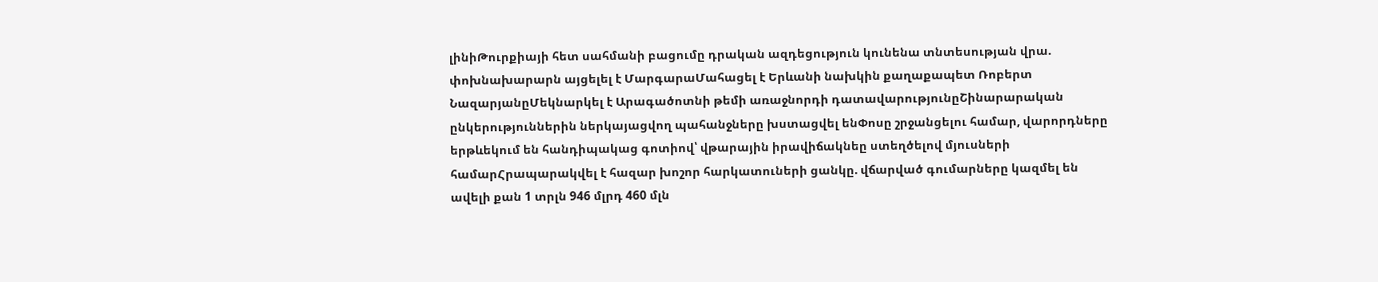լինիԹուրքիայի հետ սահմանի բացումը դրական ազդեցություն կունենա տնտեսության վրա. փոխնախարարն այցելել է ՄարգարաՄահացել է Երևանի նախկին քաղաքապետ Ռոբերտ ՆազարյանըՄեկնարկել է Արագածոտնի թեմի առաջնորդի դատավարությունըՇինարարական ընկերություններին ներկայացվող պահանջները խստացվել ենՓոսը շրջանցելու համար, վարորդները երթևեկում են հանդիպակաց գոտիով՝ վթարային իրավիճակնեը ստեղծելով մյուսների համարՀրապարակվել է հազար խոշոր հարկատուների ցանկը. վճարված գումարները կազմել են ավելի քան 1 տրլն 946 մլրդ 460 մլն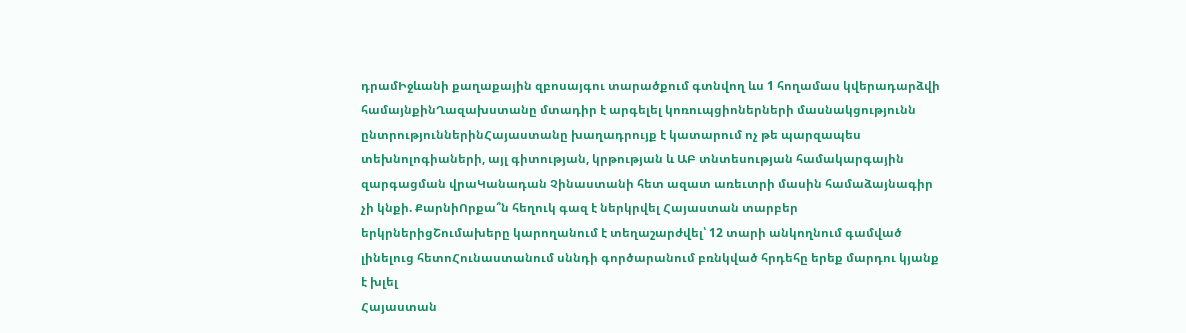դրամԻջևանի քաղաքային զբոսայգու տարածքում գտնվող ևս 1 հողամաս կվերադարձվի համայնքինՂազախստանը մտադիր է արգելել կոռուպցիոներների մասնակցությունն ընտրություններինՀայաստանը խաղադրույք է կատարում ոչ թե պարզապես տեխնոլոգիաների, այլ գիտության, կրթության և ԱԲ տնտեսության համակարգային զարգացման վրաԿանադան Չինաստանի հետ ազատ առեւտրի մասին համաձայնագիր չի կնքի. ՔարնիՈրքա՞ն հեղուկ գազ է ներկրվել Հայաստան տարբեր երկրներիցՇումախերը կարողանում է տեղաշարժվել՝ 12 տարի անկողնում գամված լինելուց հետոՀունաստանում սննդի գործարանում բռնկված հրդեհը երեք մարդու կյանք է խլել
Հայաստան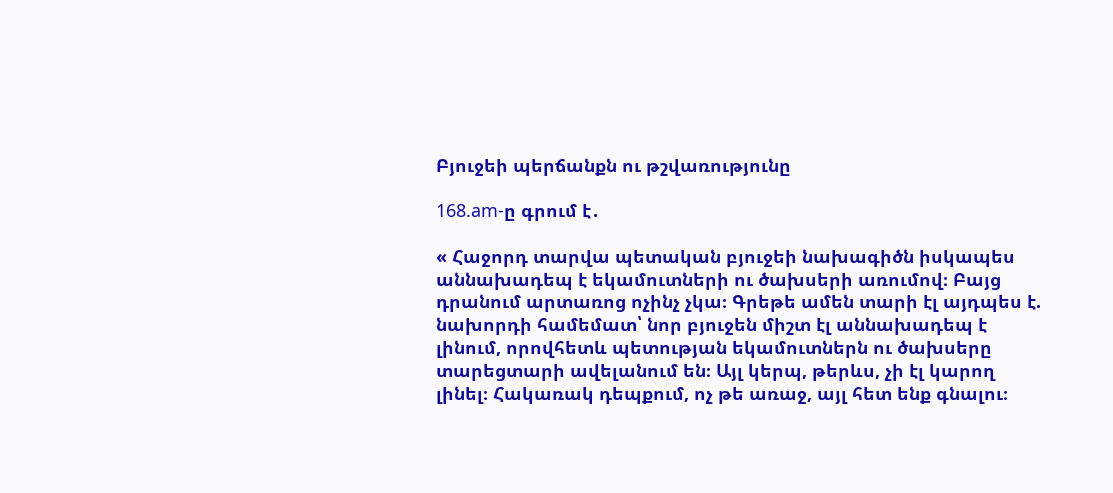Բյուջեի պերճանքն ու թշվառությունը

168.am-ը գրում է․

« Հաջորդ տարվա պետական բյուջեի նախագիծն իսկապես աննախադեպ է եկամուտների ու ծախսերի առումով։ Բայց դրանում արտառոց ոչինչ չկա։ Գրեթե ամեն տարի էլ այդպես է. նախորդի համեմատ՝ նոր բյուջեն միշտ էլ աննախադեպ է լինում, որովհետև պետության եկամուտներն ու ծախսերը տարեցտարի ավելանում են։ Այլ կերպ, թերևս, չի էլ կարող լինել։ Հակառակ դեպքում, ոչ թե առաջ, այլ հետ ենք գնալու։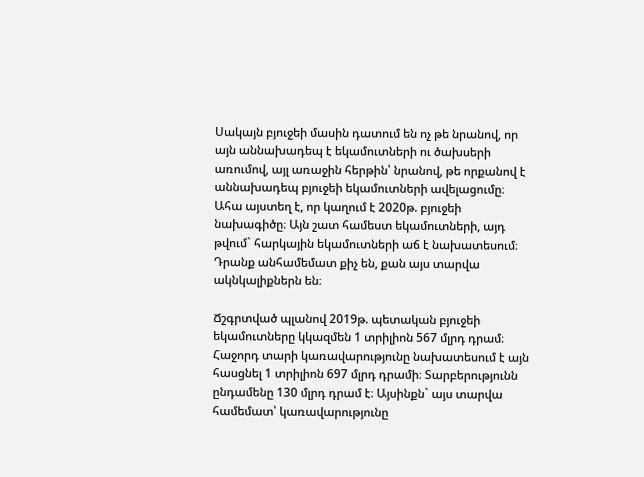Սակայն բյուջեի մասին դատում են ոչ թե նրանով, որ այն աննախադեպ է եկամուտների ու ծախսերի առումով, այլ առաջին հերթին՝ նրանով, թե որքանով է աննախադեպ բյուջեի եկամուտների ավելացումը։ Ահա այստեղ է, որ կաղում է 2020թ. բյուջեի նախագիծը։ Այն շատ համեստ եկամուտների, այդ թվում` հարկային եկամուտների աճ է նախատեսում։ Դրանք անհամեմատ քիչ են, քան այս տարվա ակնկալիքներն են։

Ճշգրտված պլանով 2019թ. պետական բյուջեի եկամուտները կկազմեն 1 տրիլիոն 567 մլրդ դրամ։ Հաջորդ տարի կառավարությունը նախատեսում է այն հասցնել 1 տրիլիոն 697 մլրդ դրամի։ Տարբերությունն ընդամենը 130 մլրդ դրամ է։ Այսինքն` այս տարվա համեմատ՝ կառավարությունը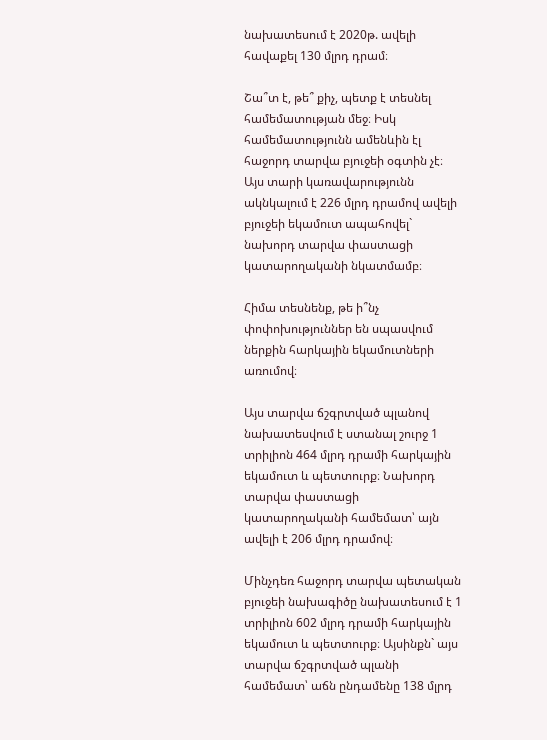նախատեսում է 2020թ. ավելի հավաքել 130 մլրդ դրամ։

Շա՞տ է, թե՞ քիչ, պետք է տեսնել համեմատության մեջ։ Իսկ համեմատությունն ամենևին էլ հաջորդ տարվա բյուջեի օգտին չէ։ Այս տարի կառավարությունն ակնկալում է 226 մլրդ դրամով ավելի բյուջեի եկամուտ ապահովել` նախորդ տարվա փաստացի կատարողականի նկատմամբ։

Հիմա տեսնենք, թե ի՞նչ փոփոխություններ են սպասվում ներքին հարկային եկամուտների առումով։

Այս տարվա ճշգրտված պլանով նախատեսվում է ստանալ շուրջ 1 տրիլիոն 464 մլրդ դրամի հարկային եկամուտ և պետտուրք։ Նախորդ տարվա փաստացի կատարողականի համեմատ՝ այն ավելի է 206 մլրդ դրամով։

Մինչդեռ հաջորդ տարվա պետական բյուջեի նախագիծը նախատեսում է 1 տրիլիոն 602 մլրդ դրամի հարկային եկամուտ և պետտուրք։ Այսինքն` այս տարվա ճշգրտված պլանի համեմատ՝ աճն ընդամենը 138 մլրդ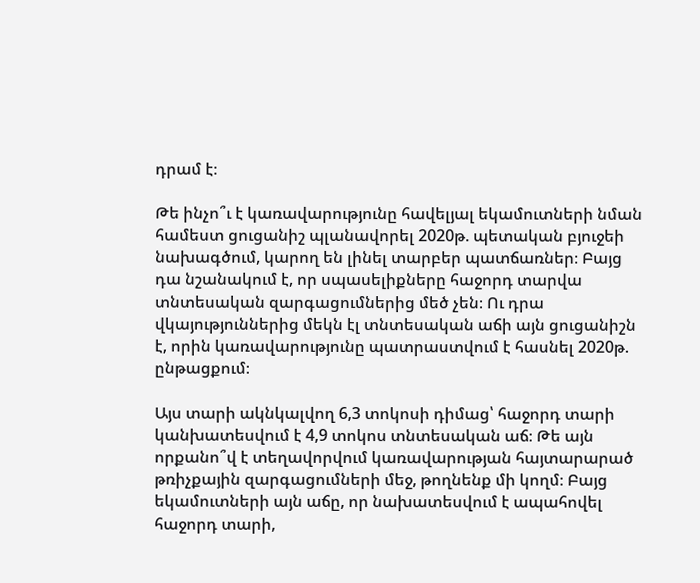դրամ է։

Թե ինչո՞ւ է կառավարությունը հավելյալ եկամուտների նման համեստ ցուցանիշ պլանավորել 2020թ. պետական բյուջեի նախագծում, կարող են լինել տարբեր պատճառներ։ Բայց դա նշանակում է, որ սպասելիքները հաջորդ տարվա տնտեսական զարգացումներից մեծ չեն։ Ու դրա վկայություններից մեկն էլ տնտեսական աճի այն ցուցանիշն է, որին կառավարությունը պատրաստվում է հասնել 2020թ. ընթացքում։

Այս տարի ակնկալվող 6,3 տոկոսի դիմաց՝ հաջորդ տարի կանխատեսվում է 4,9 տոկոս տնտեսական աճ։ Թե այն որքանո՞վ է տեղավորվում կառավարության հայտարարած թռիչքային զարգացումների մեջ, թողնենք մի կողմ։ Բայց եկամուտների այն աճը, որ նախատեսվում է ապահովել հաջորդ տարի,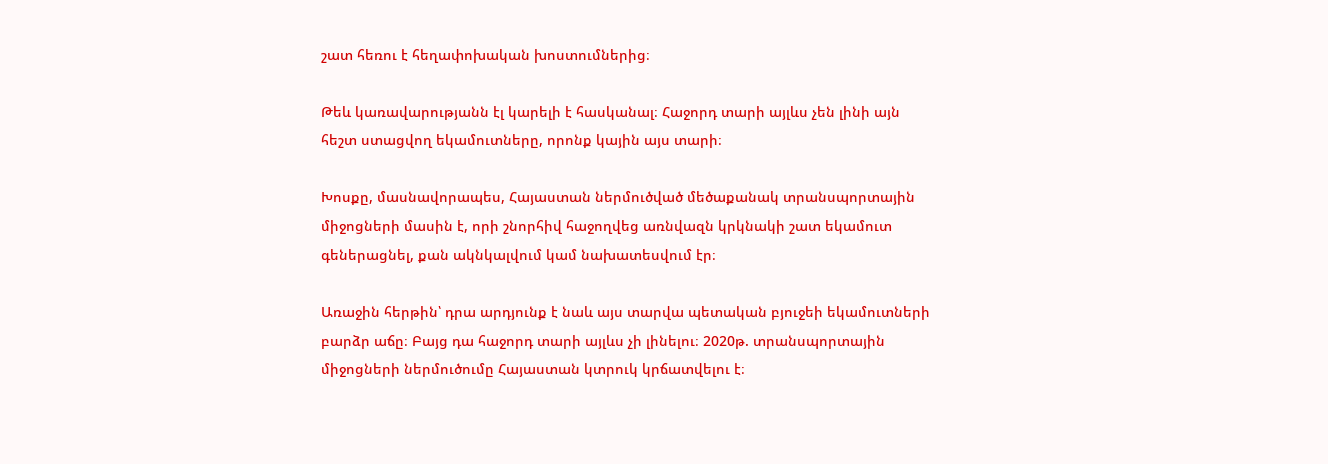շատ հեռու է հեղափոխական խոստումներից։

Թեև կառավարությանն էլ կարելի է հասկանալ։ Հաջորդ տարի այլևս չեն լինի այն հեշտ ստացվող եկամուտները, որոնք կային այս տարի։

Խոսքը, մասնավորապես, Հայաստան ներմուծված մեծաքանակ տրանսպորտային միջոցների մասին է, որի շնորհիվ հաջողվեց առնվազն կրկնակի շատ եկամուտ գեներացնել, քան ակնկալվում կամ նախատեսվում էր։

Առաջին հերթին՝ դրա արդյունք է նաև այս տարվա պետական բյուջեի եկամուտների բարձր աճը։ Բայց դա հաջորդ տարի այլևս չի լինելու։ 2020թ. տրանսպորտային միջոցների ներմուծումը Հայաստան կտրուկ կրճատվելու է։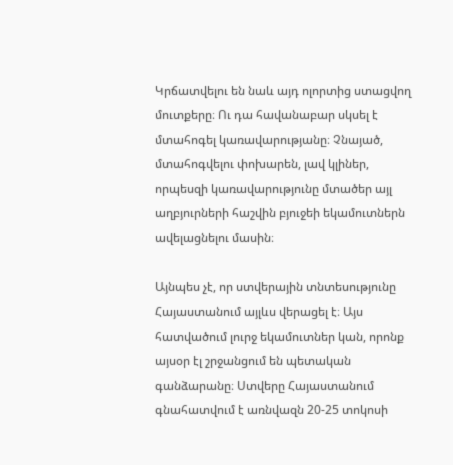Կրճատվելու են նաև այդ ոլորտից ստացվող մուտքերը։ Ու դա հավանաբար սկսել է մտահոգել կառավարությանը։ Չնայած, մտահոգվելու փոխարեն, լավ կլիներ, որպեսզի կառավարությունը մտածեր այլ աղբյուրների հաշվին բյուջեի եկամուտներն ավելացնելու մասին։

Այնպես չէ, որ ստվերային տնտեսությունը Հայաստանում այլևս վերացել է։ Այս հատվածում լուրջ եկամուտներ կան, որոնք այսօր էլ շրջանցում են պետական գանձարանը։ Ստվերը Հայաստանում գնահատվում է առնվազն 20-25 տոկոսի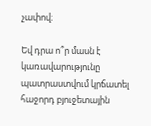չափով։

Եվ դրա ո՞ր մասն է կառավարությունը պատրաստվում կրճատել հաջորդ բյուջետային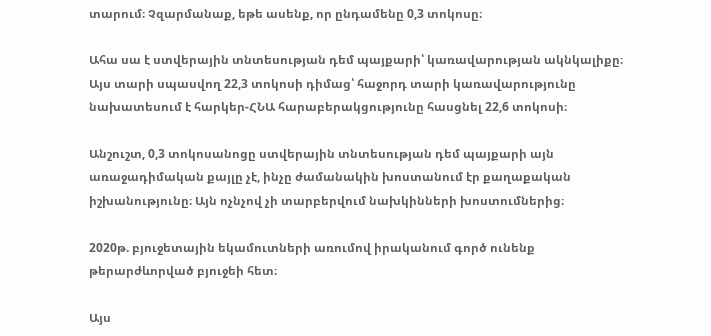տարում։ Չզարմանաք, եթե ասենք, որ ընդամենը 0,3 տոկոսը։

Ահա սա է ստվերային տնտեսության դեմ պայքարի՝ կառավարության ակնկալիքը։ Այս տարի սպասվող 22,3 տոկոսի դիմաց՝ հաջորդ տարի կառավարությունը նախատեսում է հարկեր-ՀՆԱ հարաբերակցությունը հասցնել 22,6 տոկոսի։

Անշուշտ, 0,3 տոկոսանոցը ստվերային տնտեսության դեմ պայքարի այն առաջադիմական քայլը չէ, ինչը ժամանակին խոստանում էր քաղաքական իշխանությունը։ Այն ոչնչով չի տարբերվում նախկինների խոստումներից։

2020թ. բյուջետային եկամուտների առումով իրականում գործ ունենք թերարժևորված բյուջեի հետ։

Այս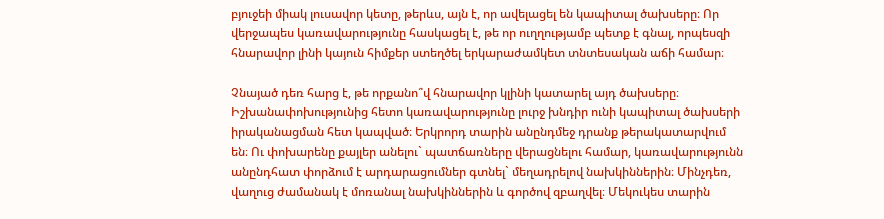բյուջեի միակ լուսավոր կետը, թերևս, այն է, որ ավելացել են կապիտալ ծախսերը։ Որ վերջապես կառավարությունը հասկացել է, թե որ ուղղությամբ պետք է գնալ, որպեսզի հնարավոր լինի կայուն հիմքեր ստեղծել երկարաժամկետ տնտեսական աճի համար։

Չնայած դեռ հարց է, թե որքանո՞վ հնարավոր կլինի կատարել այդ ծախսերը։ Իշխանափոխությունից հետո կառավարությունը լուրջ խնդիր ունի կապիտալ ծախսերի իրականացման հետ կապված։ Երկրորդ տարին անընդմեջ դրանք թերակատարվում են։ Ու փոխարենը քայլեր անելու` պատճառները վերացնելու համար, կառավարությունն անընդհատ փորձում է արդարացումներ գտնել` մեղադրելով նախկիններին։ Մինչդեռ, վաղուց ժամանակ է մոռանալ նախկիններին և գործով զբաղվել։ Մեկուկես տարին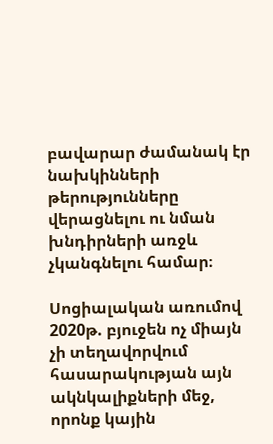բավարար ժամանակ էր նախկինների թերությունները վերացնելու ու նման խնդիրների առջև չկանգնելու համար։

Սոցիալական առումով 2020թ. բյուջեն ոչ միայն չի տեղավորվում հասարակության այն ակնկալիքների մեջ, որոնք կային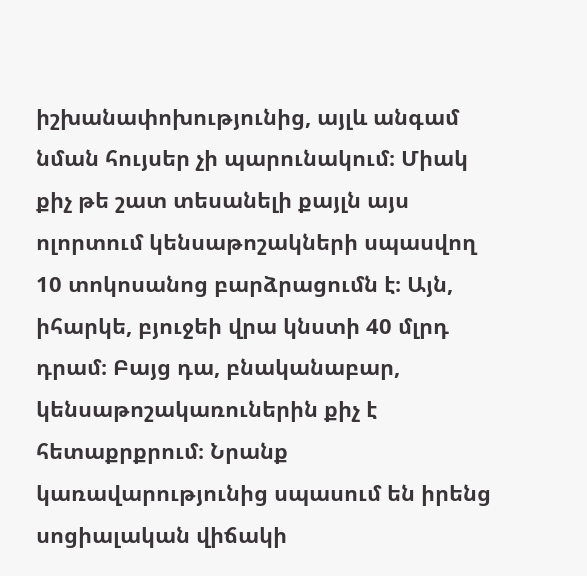իշխանափոխությունից, այլև անգամ նման հույսեր չի պարունակում։ Միակ քիչ թե շատ տեսանելի քայլն այս ոլորտում կենսաթոշակների սպասվող 10 տոկոսանոց բարձրացումն է։ Այն, իհարկե, բյուջեի վրա կնստի 40 մլրդ դրամ։ Բայց դա, բնականաբար, կենսաթոշակառուներին քիչ է հետաքրքրում։ Նրանք կառավարությունից սպասում են իրենց սոցիալական վիճակի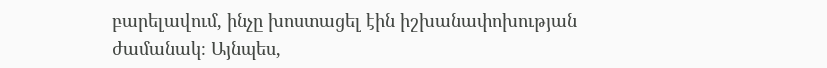բարելավում, ինչը խոստացել էին իշխանափոխության ժամանակ։ Այնպես,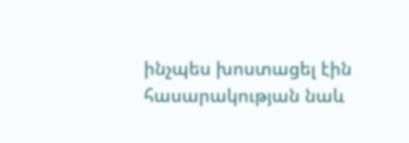ինչպես խոստացել էին հասարակության նաև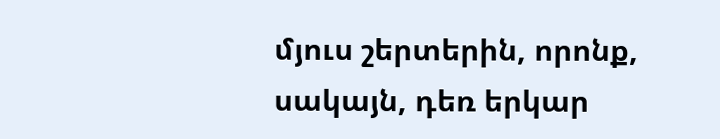մյուս շերտերին, որոնք, սակայն, դեռ երկար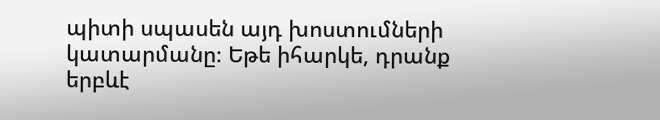պիտի սպասեն այդ խոստումների կատարմանը։ Եթե իհարկե, դրանք երբևէ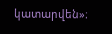կատարվեն»։